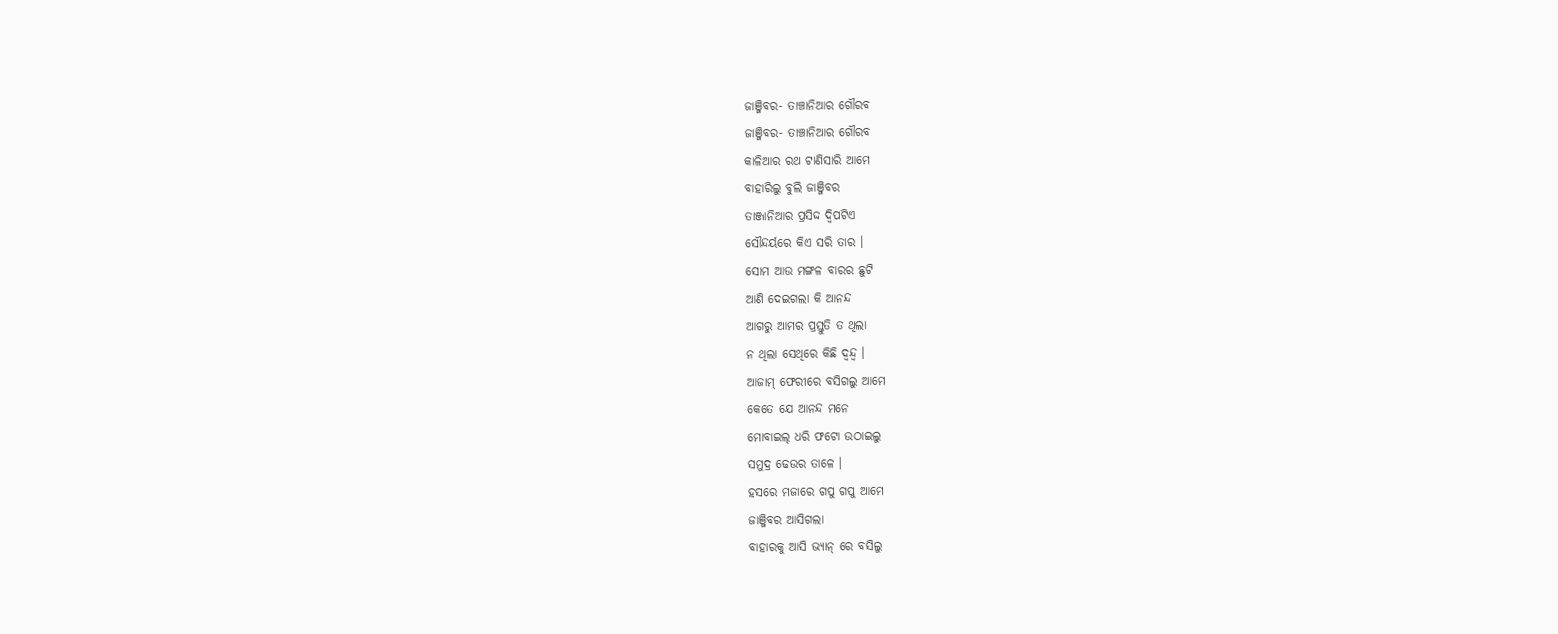ଜାଞ୍ଜିବର- ତାଞ୍ଚାନିଆର ଗୌରବ
ଜାଞ୍ଜିବର- ତାଞ୍ଚାନିଆର ଗୌରବ
କାଳିଆର ରଥ ଟାଣିସାରି ଆମେ
ବାହାରିଲୁ ବୁଲି ଜାଞ୍ଜିବର
ତାଞ୍ଜାନିଆର ପ୍ରସିଦ୍ଦ ଦ୍ବିପଟିଏ
ସୌନ୍ଦର୍ୟରେ କିଏ ସରି ତାର ।
ସୋମ ଆଉ ମଙ୍ଗଳ ବାରର ଛୁଟି
ଆଣି ଦେଇଗଲା କି ଆନନ୍ଦ
ଆଗରୁ ଆମର ପ୍ରସ୍ତୁତି ତ ଥିଲା
ନ ଥିଲା ସେଥିରେ କିଛି ଦ୍ବନ୍ଦ୍ବ ।
ଆଜାମ୍ ଫେରୀରେ ବସିଗଲୁ ଆମେ
କେତେ ଯେ ଆନନ୍ଦ ମନେ
ମୋବାଇଲ୍ ଧରି ଫଟୋ ଉଠାଇଲୁ
ସମୁଦ୍ର ଢେଉର ତାଳେ ।
ହସରେ ମଜାରେ ଗପୁ ଗପୁ ଆମେ
ଜାଞ୍ଜିବର ଆସିଗଲା
ବାହାରକୁ ଆସି ଭ୍ୟାନ୍ ରେ ବସିଲୁ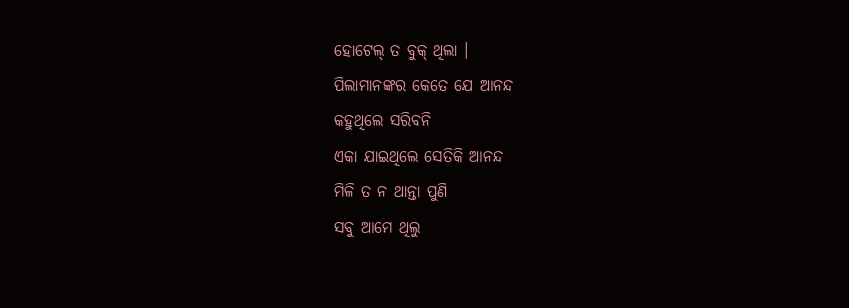ହୋଟେଲ୍ ତ ବୁକ୍ ଥିଲା ।
ପିଲାମାନଙ୍କର କେତେ ଯେ ଆନନ୍ଦ
କହୁଥିଲେ ସରିବନି
ଏକା ଯାଇଥିଲେ ସେତିକି ଆନନ୍ଦ
ମିଳି ତ ନ ଥାନ୍ତା ପୁଣି
ସବୁ ଆମେ ଥିଲୁ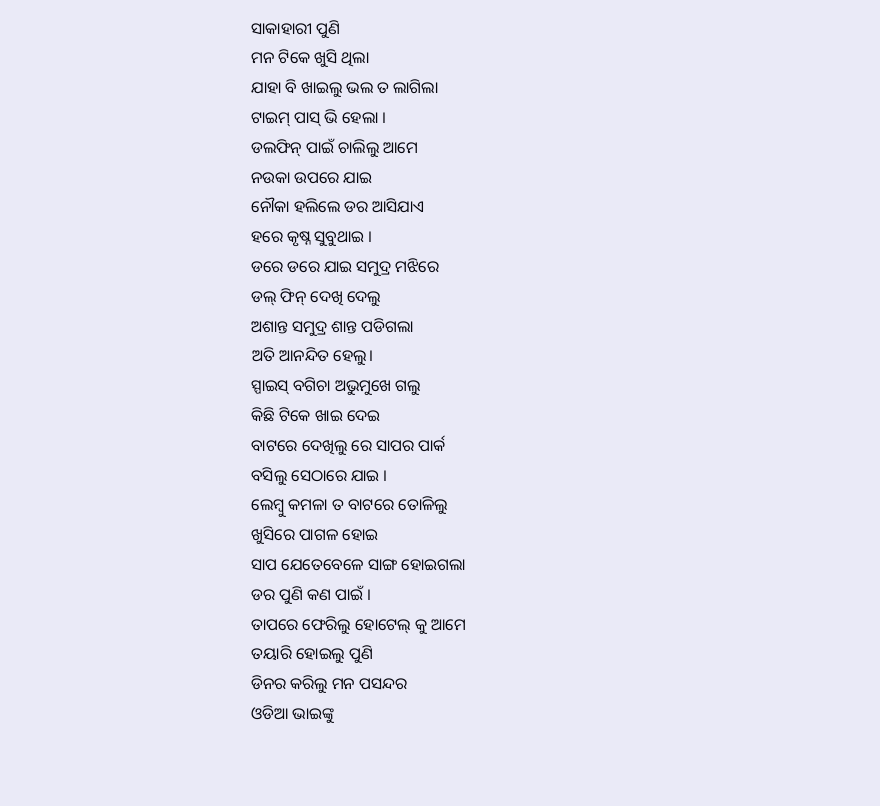ସାକାହାରୀ ପୁଣି
ମନ ଟିକେ ଖୁସି ଥିଲା
ଯାହା ବି ଖାଇଲୁ ଭଲ ତ ଲାଗିଲା
ଟାଇମ୍ ପାସ୍ ଭି ହେଲା ।
ଡଲଫିନ୍ ପାଇଁ ଚାଲିଲୁ ଆମେ
ନଉକା ଉପରେ ଯାଇ
ନୌକା ହଲିଲେ ଡର ଆସିଯାଏ
ହରେ କୃଷ୍ନ ସୁବୁଥାଇ ।
ଡରେ ଡରେ ଯାଇ ସମୁଦ୍ର ମଝିରେ
ଡଲ୍ ଫିନ୍ ଦେଖି ଦେଲୁ
ଅଶାନ୍ତ ସମୁଦ୍ର ଶାନ୍ତ ପଡିଗଲା
ଅତି ଆନନ୍ଦିତ ହେଲୁ।
ସ୍ପାଇସ୍ ବଗିଚା ଅଭୁମୁଖେ ଗଲୁ
କିଛି ଟିକେ ଖାଇ ଦେଇ
ବାଟରେ ଦେଖିଲୁ ରେ ସାପର ପାର୍କ
ବସିଲୁ ସେଠାରେ ଯାଇ ।
ଲେମ୍ବୁ କମଳା ତ ବାଟରେ ତୋଳିଲୁ
ଖୁସିରେ ପାଗଳ ହୋଇ
ସାପ ଯେତେବେଳେ ସାଙ୍ଗ ହୋଇଗଲା
ଡର ପୁଣି କଣ ପାଇଁ ।
ତାପରେ ଫେରିଲୁ ହୋଟେଲ୍ କୁ ଆମେ
ତୟାରି ହୋଇଲୁ ପୁଣି
ଡିନର କରିଲୁ ମନ ପସନ୍ଦର
ଓଡିଆ ଭାଇଙ୍କୁ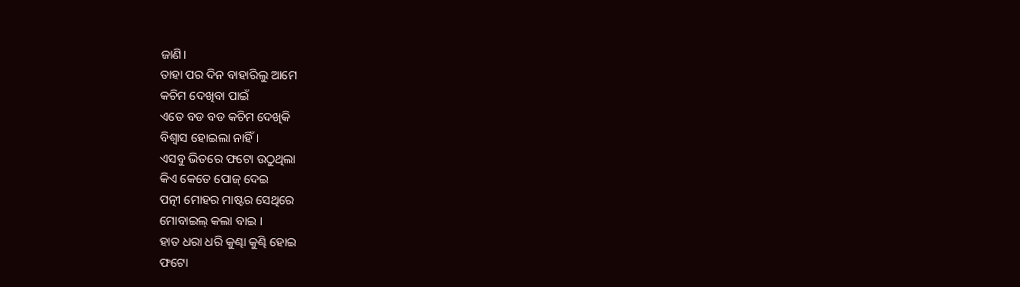ଜାଣି।
ତାହା ପର ଦିନ ବାହାରିଲୁ ଆମେ
କଚିମ ଦେଖିବା ପାଇଁ
ଏତେ ବଡ ବଡ କଚିମ ଦେଖିକି
ବିଶ୍ବାସ ହୋଇଲା ନାହିଁ ।
ଏସବୁ ଭିତରେ ଫଟୋ ଉଠୁଥିଲା
କିଏ କେତେ ପୋଜ୍ ଦେଇ
ପତ୍ନୀ ମୋହର ମାଷ୍ଟର ସେଥିରେ
ମୋବାଇଲ୍ କଲା ବାଇ ।
ହାତ ଧରା ଧରି କୁଣ୍ଢା କୁଣ୍ଢି ହୋଇ
ଫଟୋ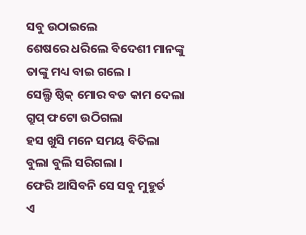ସବୁ ଉଠାଇଲେ
ଶେଷରେ ଧରିଲେ ବିଦେଶୀ ମାନଙ୍କୁ
ତାଙ୍କୁ ମଧ୍ୟ ବାଇ ଗଲେ ।
ସେଲ୍ଫି ଷ୍ଠିକ୍ ମୋର ବଡ କାମ ଦେଲା
ଗ୍ରୁପ୍ ଫଟୋ ଉଠିଗଲା
ହସ ଖୁସି ମନେ ସମୟ ବିତିଲା
ବୁଲା ବୁଲି ସରିଗଲା ।
ଫେରି ଆସିବନି ସେ ସବୁ ମୁହୁର୍ତ
ଏ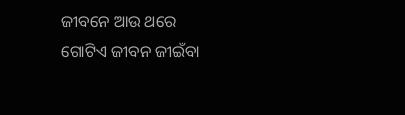ଜୀବନେ ଆଉ ଥରେ
ଗୋଟିଏ ଜୀବନ ଜୀଇଁବା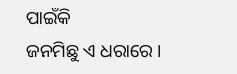ପାଇଁକି
ଜନମିଛୁ ଏ ଧରାରେ ।